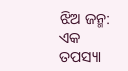ଝିଅ ଜନ୍ମ: ଏକ ତପସ୍ୟା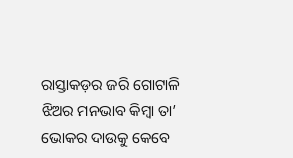ରାସ୍ତାକଡ଼ର ଜରି ଗୋଟାଳି ଝିଅର ମନଭାବ କିମ୍ବା ତା’ ଭୋକର ଦାଉକୁ କେବେ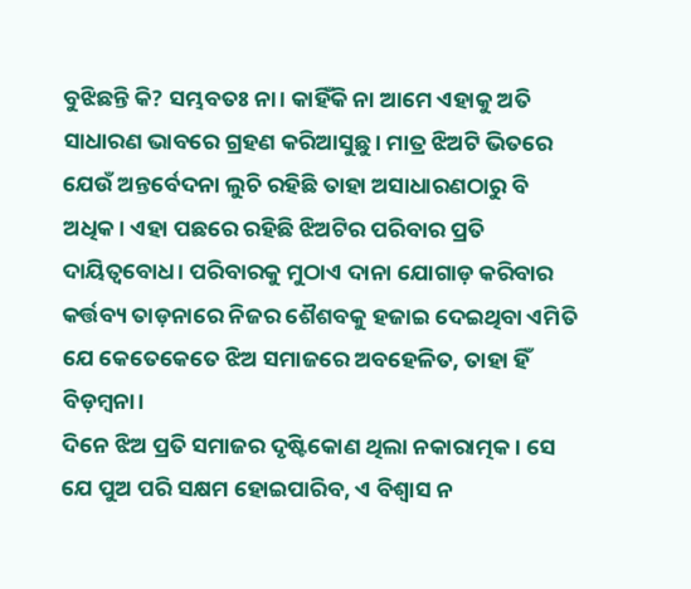ବୁଝିଛନ୍ତି କି? ସମ୍ଭବତଃ ନା। କାହିଁକି ନା ଆମେ ଏହାକୁ ଅତି ସାଧାରଣ ଭାବରେ ଗ୍ରହଣ କରିଆସୁଛୁ। ମାତ୍ର ଝିଅଟି ଭିତରେ ଯେଉଁ ଅନ୍ତର୍ବେଦନା ଲୁଚି ରହିଛି ତାହା ଅସାଧାରଣଠାରୁ ବି ଅଧିକ। ଏହା ପଛରେ ରହିଛି ଝିଅଟିର ପରିବାର ପ୍ରତି ଦାୟିତ୍ୱବୋଧ। ପରିବାରକୁ ମୁଠାଏ ଦାନା ଯୋଗାଡ଼ କରିବାର କର୍ତ୍ତବ୍ୟ ତାଡ଼ନାରେ ନିଜର ଶୈଶବକୁ ହଜାଇ ଦେଇଥିବା ଏମିତି ଯେ କେତେକେତେ ଝିଅ ସମାଜରେ ଅବହେଳିତ, ତାହା ହିଁ ବିଡ଼ମ୍ବନା।
ଦିନେ ଝିଅ ପ୍ରତି ସମାଜର ଦୃଷ୍ଟିକୋଣ ଥିଲା ନକାରାତ୍ମକ। ସେ ଯେ ପୁଅ ପରି ସକ୍ଷମ ହୋଇପାରିବ, ଏ ବିଶ୍ୱାସ ନ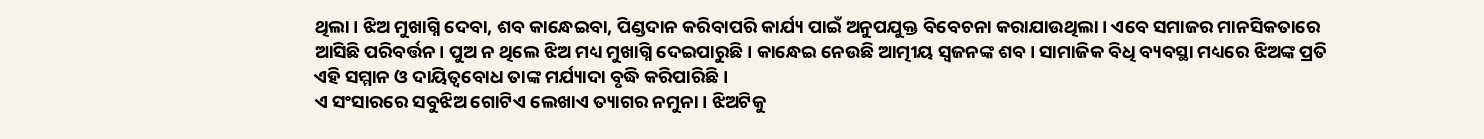ଥିଲା। ଝିଅ ମୁଖାଗ୍ନି ଦେବା, ଶବ କାନ୍ଧେଇବା, ପିଣ୍ଡଦାନ କରିବାପରି କାର୍ଯ୍ୟ ପାଇଁ ଅନୁପଯୁକ୍ତ ବିବେଚନା କରାଯାଉଥିଲା। ଏବେ ସମାଜର ମାନସିକତାରେ ଆସିଛି ପରିବର୍ତ୍ତନ। ପୁଅ ନ ଥିଲେ ଝିଅ ମଧ୍ୟ ମୁଖାଗ୍ନି ଦେଇପାରୁଛି। କାନ୍ଧେଇ ନେଉଛି ଆତ୍ମୀୟ ସ୍ବଜନଙ୍କ ଶବ। ସାମାଜିକ ବିଧି ବ୍ୟବସ୍ଥା ମଧ୍ୟରେ ଝିଅଙ୍କ ପ୍ରତି ଏହି ସମ୍ମାନ ଓ ଦାୟିତ୍ୱବୋଧ ତାଙ୍କ ମର୍ଯ୍ୟାଦା ବୃଦ୍ଧି କରିପାରିଛି।
ଏ ସଂସାରରେ ସବୁଝିଅ ଗୋଟିଏ ଲେଖାଏ ତ୍ୟାଗର ନମୁନା। ଝିଅଟିକୁ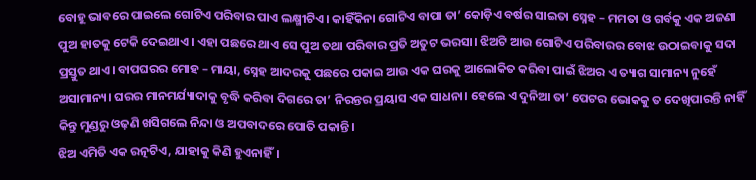ବୋହୂ ଭାବରେ ପାଇଲେ ଗୋଟିଏ ପରିବାର ପାଏ ଲକ୍ଷ୍ମୀଟିଏ। କାହିଁକିନା ଗୋଟିଏ ବାପା ତା’ କୋଡ଼ିଏ ବର୍ଷର ସାଇତା ସ୍ନେହ – ମମତା ଓ ଗର୍ବକୁ ଏକ ଅଜଣା ପୁଅ ହାତକୁ ଟେକି ଦେଇଥାଏ। ଏହା ପଛରେ ଥାଏ ସେ ପୁଅ ତଥା ପରିବାର ପ୍ରତି ଅତୁଟ ଭରସା। ଝିଅଟି ଆଉ ଗୋଟିଏ ପରିବାରର ବୋଝ ଉଠାଇବାକୁ ସଦା ପ୍ରସ୍ତୁତ ଥାଏ। ବାପଘରର ମୋହ – ମାୟା, ସ୍ନେହ ଆଦରକୁ ପଛରେ ପକାଇ ଆଉ ଏକ ଘରକୁ ଆଲୋକିତ କରିବା ପାଇଁ ଝିଅର ଏ ତ୍ୟାଗ ସାମାନ୍ୟ ନୁହେଁ ଅସାମାନ୍ୟ। ଘରର ମାନମର୍ଯ୍ୟାଦାକୁ ବୃଦ୍ଧି କରିବା ଦିଗରେ ତା’ ନିରନ୍ତର ପ୍ରୟାସ ଏକ ସାଧନା। ହେଲେ ଏ ଦୁନିଆ ତା’ ପେଟର ଭୋକକୁ ତ ଦେଖିପାରନ୍ତି ନାହିଁ କିନ୍ତୁ ମୁଣ୍ଡରୁ ଓଢ଼ଣି ଖସିଗଲେ ନିନ୍ଦା ଓ ଅପବାଦରେ ପୋତି ପକାନ୍ତି।
ଝିଅ ଏମିତି ଏକ ରତ୍ନଟିଏ, ଯାହାକୁ କିଣି ହୁଏନାହିଁ।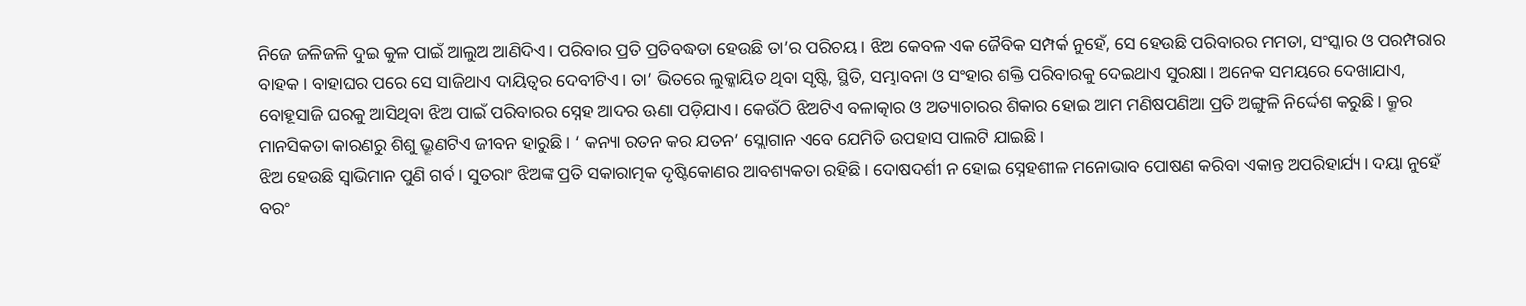ନିଜେ ଜଳିଜଳି ଦୁଇ କୁଳ ପାଇଁ ଆଲୁଅ ଆଣିଦିଏ। ପରିବାର ପ୍ରତି ପ୍ରତିବଦ୍ଧତା ହେଉଛି ତା’ର ପରିଚୟ। ଝିଅ କେବଳ ଏକ ଜୈବିକ ସମ୍ପର୍କ ନୁହେଁ, ସେ ହେଉଛି ପରିବାରର ମମତା, ସଂସ୍କାର ଓ ପରମ୍ପରାର ବାହକ। ବାହାଘର ପରେ ସେ ସାଜିଥାଏ ଦାୟିତ୍ୱର ଦେବୀଟିଏ। ତା’ ଭିତରେ ଲୁକ୍କାୟିତ ଥିବା ସୃଷ୍ଟି, ସ୍ଥିତି, ସମ୍ଭାବନା ଓ ସଂହାର ଶକ୍ତି ପରିବାରକୁ ଦେଇଥାଏ ସୁରକ୍ଷା। ଅନେକ ସମୟରେ ଦେଖାଯାଏ, ବୋହୂସାଜି ଘରକୁ ଆସିଥିବା ଝିଅ ପାଇଁ ପରିବାରର ସ୍ନେହ ଆଦର ଊଣା ପଡ଼ିଯାଏ। କେଉଁଠି ଝିଅଟିଏ ବଳାତ୍କାର ଓ ଅତ୍ୟାଚାରର ଶିକାର ହୋଇ ଆମ ମଣିଷପଣିଆ ପ୍ରତି ଅଙ୍ଗୁଳି ନିର୍ଦ୍ଦେଶ କରୁଛି। କ୍ରୂର ମାନସିକତା କାରଣରୁ ଶିଶୁ ଭ୍ରୂଣଟିଏ ଜୀବନ ହାରୁଛି। ‘ କନ୍ୟା ରତନ କର ଯତନ’ ସ୍ଲୋଗାନ ଏବେ ଯେମିତି ଉପହାସ ପାଲଟି ଯାଇଛି।
ଝିଅ ହେଉଛି ସ୍ବାଭିମାନ ପୁଣି ଗର୍ବ। ସୁତରାଂ ଝିଅଙ୍କ ପ୍ରତି ସକାରାତ୍ମକ ଦୃଷ୍ଟିକୋଣର ଆବଶ୍ୟକତା ରହିଛି। ଦୋଷଦର୍ଶୀ ନ ହୋଇ ସ୍ନେହଶୀଳ ମନୋଭାବ ପୋଷଣ କରିବା ଏକାନ୍ତ ଅପରିହାର୍ଯ୍ୟ। ଦୟା ନୁହେଁ ବରଂ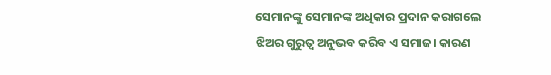ସେମାନଙ୍କୁ ସେମାନଙ୍କ ଅଧିକାର ପ୍ରଦାନ କରାଗଲେ ଝିଅର ଗୁରୁତ୍ୱ ଅନୁଭବ କରିବ ଏ ସମାଜ। କାରଣ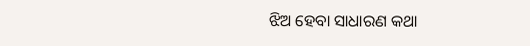ଝିଅ ହେବା ସାଧାରଣ କଥା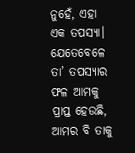ନୁହେଁ, ଏହା ଏକ ତପସ୍ୟା। ଯେତେବେଳେ ତା’ ତପସ୍ୟାର ଫଳ ଆମକୁ ପ୍ରାପ୍ତ ହେଉଛି, ଆମର ବି ତାକୁ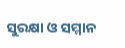ସୁରକ୍ଷା ଓ ସମ୍ମାନ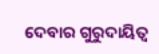ଦେବାର ଗୁରୁଦାୟିତ୍ୱ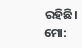ରହିଛି।
ମୋ: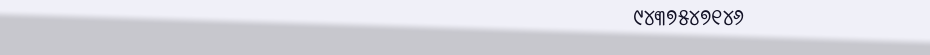୯୪୩୭୫୪୭୧୪୬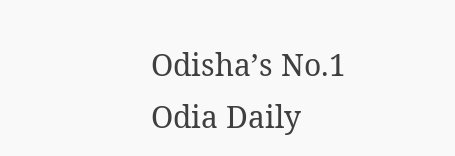Odisha’s No.1 Odia Daily